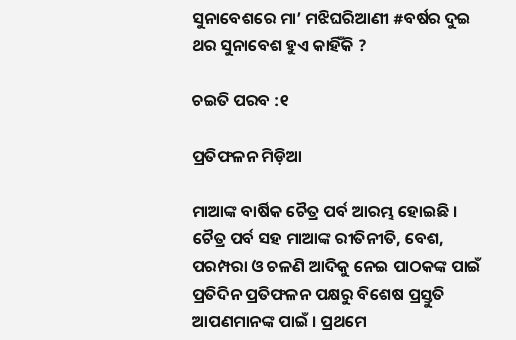ସୁନାବେଶରେ ମା’ ମଝିଘରିଆଣୀ #ବର୍ଷର ଦୁଇ ଥର ସୁନାବେଶ ହୁଏ କାହିଁକି ?

ଚଇତି ପରବ :୧

ପ୍ରତିଫଳନ ମିଡ଼ିଆ

ମାଆଙ୍କ ବାର୍ଷିକ ଚୈତ୍ର ପର୍ବ ଆରମ୍ଭ ହୋଇଛି । ଚୈତ୍ର ପର୍ବ ସହ ମାଆଙ୍କ ରୀତିନୀତି, ବେଶ, ପରମ୍ପରା ଓ ଚଳଣି ଆଦିକୁ ନେଇ ପାଠକଙ୍କ ପାଇଁ ପ୍ରତିଦିନ ପ୍ରତିଫଳନ ପକ୍ଷରୁ ବିଶେଷ ପ୍ରସ୍ତୁତି ଆପଣମାନଙ୍କ ପାଇଁ । ପ୍ରଥମେ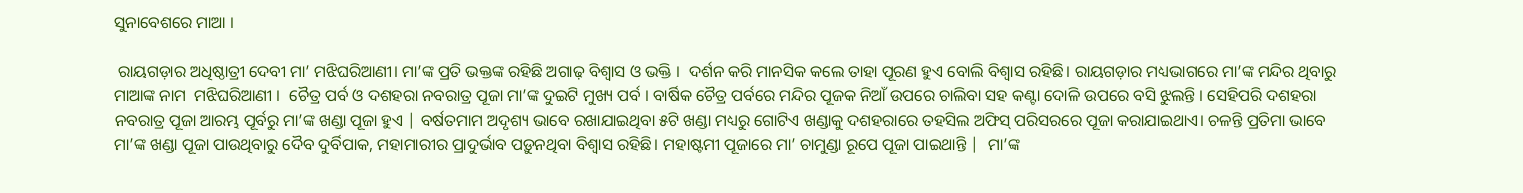ସୁନାବେଶରେ ମାଆ ।

 ରାୟଗଡ଼ାର ଅଧିଷ୍ଠାତ୍ରୀ ଦେବୀ ମା’ ମଝିଘରିଆଣୀ। ମା’ଙ୍କ ପ୍ରତି ଭକ୍ତଙ୍କ ରହିଛି ଅଗାଢ଼ ବିଶ୍ଵାସ ଓ ଭକ୍ତି ।  ଦର୍ଶନ କରି ମାନସିକ କଲେ ତାହା ପୂରଣ ହୁଏ ବୋଲି ବିଶ୍ଵାସ ରହିଛି। ରାୟଗଡ଼ାର ମଧ୍ୟଭାଗରେ ମା’ଙ୍କ ମନ୍ଦିର ଥିବାରୁ ମାଆଙ୍କ ନାମ  ମଝିଘରିଆଣୀ ।  ଚୈତ୍ର ପର୍ବ ଓ ଦଶହରା ନବରାତ୍ର ପୂଜା ମା’ଙ୍କ ଦୁଇଟି ମୁଖ୍ୟ ପର୍ବ । ବାର୍ଷିକ ଚୈତ୍ର ପର୍ବରେ ମନ୍ଦିର ପୂଜକ ନିଆଁ ଉପରେ ଚାଲିବା ସହ କଣ୍ଟା ଦୋଳି ଉପରେ ବସି ଝୁଲନ୍ତି । ସେହିପରି ଦଶହରା ନବରାତ୍ର ପୂଜା ଆରମ୍ଭ ପୂର୍ବରୁ ମା’ଙ୍କ ଖଣ୍ଡା ପୂଜା ହୁଏ | ବର୍ଷତମାମ ଅଦୃଶ୍ୟ ଭାବେ ରଖାଯାଇଥିବା ୫ଟି ଖଣ୍ଡା ମଧ୍ୟରୁ ଗୋଟିଏ ଖଣ୍ଡାକୁ ଦଶହରାରେ ତହସିଲ ଅଫିସ୍ ପରିସରରେ ପୂଜା କରାଯାଇଥାଏ। ଚଳନ୍ତି ପ୍ରତିମା ଭାବେ ମା’ଙ୍କ ଖଣ୍ଡା ପୂଜା ପାଉଥିବାରୁ ଦୈବ ଦୁର୍ବିପାକ, ମହାମାରୀର ପ୍ରାଦୁର୍ଭାବ ପଡ଼ୁନଥିବା ବିଶ୍ବାସ ରହିଛି। ମହାଷ୍ଟମୀ ପୂଜାରେ ମା’ ଚାମୁଣ୍ଡା ରୂପେ ପୂଜା ପାଇଥାନ୍ତି |  ମା’ଙ୍କ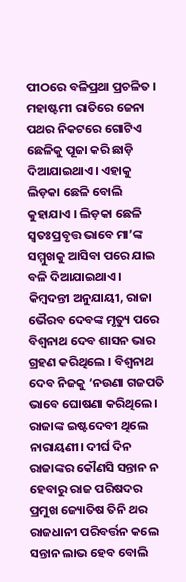ପୀଠରେ ବଳିପ୍ରଥା ପ୍ରଚଳିତ ।  ମହାଷ୍ଟମୀ ରାତିରେ ଜେନା ପଥର ନିକଟରେ ଗୋଟିଏ ଛେଳିକୁ ପୂଜା କରି ଛାଡ଼ି ଦିଆଯାଇଥାଏ। ଏହାକୁ ଲିଡ଼କା ଛେଳି ବୋଲି କୁହାଯାଏ । ଲିଡ଼କା ଛେଳି ସ୍ବତଃପ୍ରବୃତ୍ତ ଭାବେ ମା’ଙ୍କ ସମ୍ମୁଖକୁ ଆସିବା ପରେ ଯାଇ ବଳି ଦିଆଯାଇଥାଏ। କିମ୍ବଦନ୍ତୀ ଅନୁଯାୟୀ, ରାଜା ଭୈରବ ଦେବଙ୍କ ମୃତ୍ୟୁ ପରେ ବିଶ୍ଵନାଥ ଦେବ ଶାସନ ଭାର ଗ୍ରହଣ କରିଥିଲେ । ବିଶ୍ଵନାଥ ଦେବ ନିଜକୁ ‘ନଉଣା ଗଜପତି ଭାବେ ଘୋଷଣା କରିଥିଲେ। ରାଜାଙ୍କ ଇଷ୍ଟଦେବୀ ଥିଲେ ନାରାୟଣୀ। ଦୀର୍ଘ ଦିନ ରାଜାଙ୍କର କୌଣସି ସନ୍ତାନ ନ ହେବାରୁ ରାଜ ପରିଷଦର ପ୍ରମୁଖ ଜ୍ୟୋତିଷ ତିନି ଥର ରାଜଧାନୀ ପରିବର୍ତ୍ତନ କଲେ ସନ୍ତାନ ଲାଭ ହେବ ବୋଲି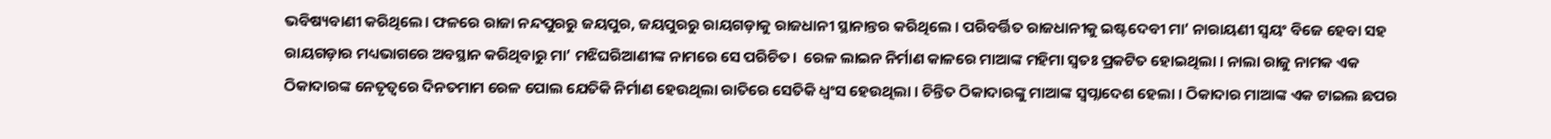ଭବିଷ୍ୟବାଣୀ କରିଥିଲେ। ଫଳରେ ରାଜା ନନ୍ଦପୁରରୁ ଜୟପୁର, ଜୟପୁରରୁ ରାୟଗଡ଼ାକୁ ରାଜଧାନୀ ସ୍ଥାନାନ୍ତର କରିଥିଲେ । ପରିବର୍ତ୍ତିତ ରାଜଧାନୀକୁ ଇଷ୍ଟଦେବୀ ମା’ ନାରାୟଣୀ ସ୍ବୟଂ ବିଜେ ହେବା ସହ ରାୟଗଡ଼ାର ମଧ୍ୟଭାଗରେ ଅବସ୍ଥାନ କରିଥିବାରୁ ମା’ ମଝିଘରିଆଣୀଙ୍କ ନାମରେ ସେ ପରିଚିତ।  ରେଳ ଲାଇନ ନିର୍ମାଣ କାଳରେ ମାଆଙ୍କ ମହିମା ସ୍ଵତଃ ପ୍ରକଟିତ ହୋଇଥିଲା । ନାଲା ରାଜୁ ନାମକ ଏକ ଠିକାଦାରଙ୍କ ନେତୃତ୍ବରେ ଦିନତମାମ ରେଳ ପୋଲ ଯେତିକି ନିର୍ମାଣ ହେଉଥିଲା ରାତିରେ ସେତିକି ଧ୍ବଂସ ହେଉଥିଲା । ଚିନ୍ତିତ ଠିକାଦାରଙ୍କୁ ମାଆଙ୍କ ସ୍ବପ୍ନାଦେଶ ହେଲା । ଠିକାଦାର ମାଆଙ୍କ ଏକ ଟାଇଲ ଛପର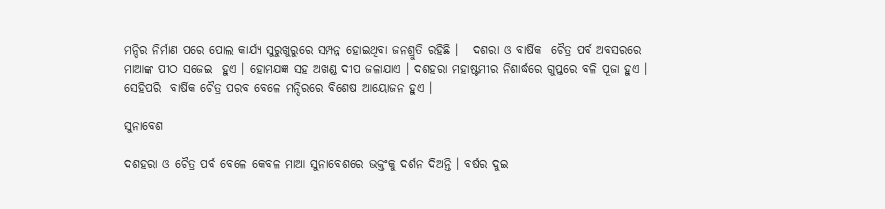ମନ୍ଦିର ନିର୍ମାଣ ପରେ ପୋଲ କାର୍ଯ୍ୟ ସୁରୁଖୁରୁରେ ସମ୍ପନ୍ନ ହୋଇଥିବା ଜନଶ୍ରୁତି ରହିଛି ।   ଦଶରା ଓ ବାର୍ଷିକ  ଚୈତ୍ର ପର୍ବ ଅବସରରେ ମାଆଙ୍କ ପୀଠ ସଜେଇ  ହୁଏ । ହୋମଯଜ୍ଞ ସହ ଅଖଣ୍ଡ ଦୀପ ଜଳାଯାଏ । ଦଶହରା ମହାଷ୍ଟମୀର ନିଶାର୍ଦ୍ଧରେ ଗୁପ୍ତରେ ବଳି ପୂଜା ହୁଏ । ସେହିପରି  ବାର୍ଷିକ ଚୈତ୍ର ପରବ ବେଳେ ମନ୍ଦିରରେ ବିଶେଷ ଆୟୋଜନ ହୁଏ ।

ସୁନାବେଶ

ଦଶହରା ଓ ଚୈତ୍ର ପର୍ବ ବେଳେ କେବଳ ମାଆ ସୁନାବେଶରେ ଭକ୍ତଂକୁ ଦର୍ଶନ ଦିଅନ୍ତି । ବର୍ଷର ଦୁଇ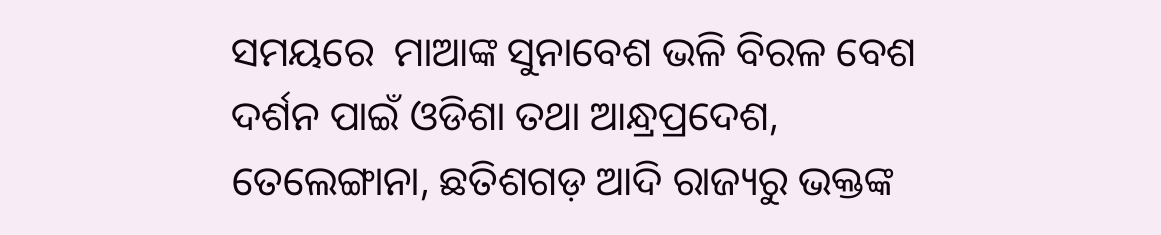ସମୟରେ  ମାଆଙ୍କ ସୁନାବେଶ ଭଳି ବିରଳ ବେଶ ଦର୍ଶନ ପାଇଁ ଓଡିଶା ତଥା ଆନ୍ଧ୍ରପ୍ରଦେଶ, ତେଲେଙ୍ଗାନା, ଛତିଶଗଡ଼ ଆଦି ରାଜ୍ୟରୁ ଭକ୍ତଙ୍କ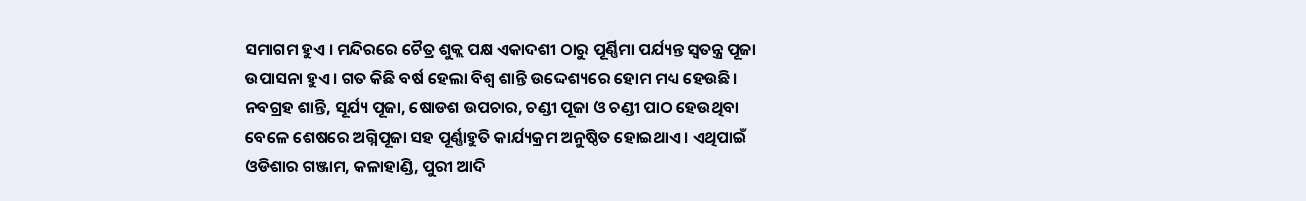ସମାଗମ ହୁଏ । ମନ୍ଦିରରେ ଚୈତ୍ର ଶୁକ୍ଲ ପକ୍ଷ ଏକାଦଶୀ ଠାରୁ ପୂର୍ଣ୍ଣିମା ପର୍ଯ୍ୟନ୍ତ ସ୍ବତନ୍ତ୍ର ପୂଜା ଉପାସନା ହୁଏ। ଗତ କିଛି ବର୍ଷ ହେଲା ବିଶ୍ବ ଶାନ୍ତି ଉଦ୍ଦେଶ୍ୟରେ ହୋମ ମଧ୍ୟ ହେଉଛି। ନବଗ୍ରହ ଶାନ୍ତି, ସୂର୍ଯ୍ୟ ପୂଜା, ଷୋଡଶ ଉପଚାର, ଚଣ୍ଡୀ ପୂଜା ଓ ଚଣ୍ଡୀ ପାଠ ହେଉଥିବା ବେଳେ ଶେଷରେ ଅଗ୍ନିପୂଜା ସହ ପୂର୍ଣ୍ଣାହୁତି କାର୍ଯ୍ୟକ୍ରମ ଅନୁଷ୍ଠିତ ହୋଇଥାଏ । ଏଥିପାଇଁ ଓଡିଶାର ଗଞ୍ଜାମ, କଳାହାଣ୍ଡି, ପୁରୀ ଆଦି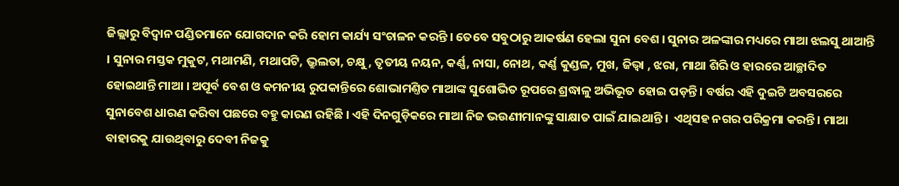ଜିଲ୍ଲାରୁ ବିଦ୍ୱାନ ପଣ୍ଡିତମାନେ ଯୋଗଦାନ କରି ହୋମ କାର୍ଯ୍ୟ ସଂଚାଳନ କରନ୍ତି । ତେବେ ସବୁଠାରୁ ଆକର୍ଷଣ ହେଲା ସୁନା ବେଶ । ସୁନାର ଅଳଙ୍କାର ମଧ୍ୟରେ ମାଆ ଝଲସୁ ଥାଆନ୍ତି । ସୁନାର ମସ୍ତକ ମୁକୁଟ, ମଥାମଣି, ମଥାପଟି, ଭ୍ରୁଲତା, ଚକ୍ଷୁ, ତୃତୀୟ ନୟନ, କର୍ଣ୍ଣ, ନାସା, ନୋଥ, କର୍ଣ୍ଣ କୁଣ୍ଡଳ, ମୁଖ, ଜିଭ୍ବା , ଝରା, ମାଥା ଶିରି ଓ ହାରରେ ଆଚ୍ଛାଦିତ ହୋଇଥାନ୍ତି ମାଆ । ଅପୂର୍ବ ବେଶ ଓ କମନୀୟ ରୁପକାନ୍ତିରେ ଶୋଭାମଣ୍ତିତ ମାଆଙ୍କ ସୁଶୋଭିତ ରୂପରେ ଶ୍ରଦ୍ଧାଳୁ ଅଭିଭୂତ ହୋଇ ପଡ଼ନ୍ତି । ବର୍ଷର ଏହି ଦୁଇଟି ଅବସରରେ ସୁନାବେଶ ଧାରଣ କରିବା ପଛରେ ବହୁ କାରଣ ରହିଛି । ଏହି ଦିନଗୁଡ଼ିକରେ ମାଆ ନିଜ ଭଉଣୀମାନଙ୍କୁ ସାକ୍ଷାତ ପାଇଁ ଯାଇଥାନ୍ତି ।  ଏଥିସହ ନଗର ପରିକ୍ରମା କରନ୍ତି । ମାଆ ବାହାରକୁ ଯାଉଥିବାରୁ ଦେବୀ ନିଜକୁ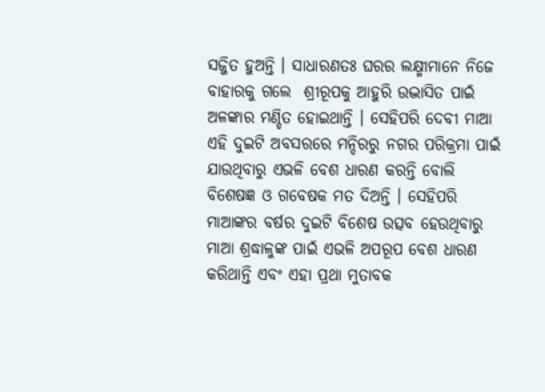ସଜ୍ଜିତ ହୁଅନ୍ତି । ସାଧାରଣତଃ ଘରର ଲକ୍ଷ୍ମୀମାନେ ନିଜେ ବାହାରକୁ ଗଲେ  ଶ୍ରୀରୂପକୁ ଆହୁରି ଉଦ୍ଭାସିତ ପାଇଁ ଅଳଙ୍କାର ମଣ୍ଡିତ ହୋଇଥାନ୍ତି । ସେହିପରି ଦେବୀ ମାଆ ଏହି ଦୁଇଟି ଅବସରରେ ମନ୍ଦିରରୁ ନଗର ପରିକ୍ରମା ପାଇଁ  ଯାଉଥିବାରୁ ଏଭଳି ବେଶ ଧାରଣ କରନ୍ତି ବୋଲି ବିଶେଷଜ୍ଞ ଓ ଗବେଷକ ମତ ଦିଅନ୍ତି । ସେହିପରି ମାଆଙ୍କର ବର୍ଷର ଦୁଇଟି ବିଶେଷ ଉତ୍ସବ ହେଉଥିବାରୁ ମାଆ ଶ୍ରଦ୍ଧାଳୁଙ୍କ ପାଇଁ ଏଭଳି ଅପରୂପ ବେଶ ଧାରଣ କରିଥାନ୍ତି ଏବଂ ଏହା ପ୍ରଥା ମୁତାବକ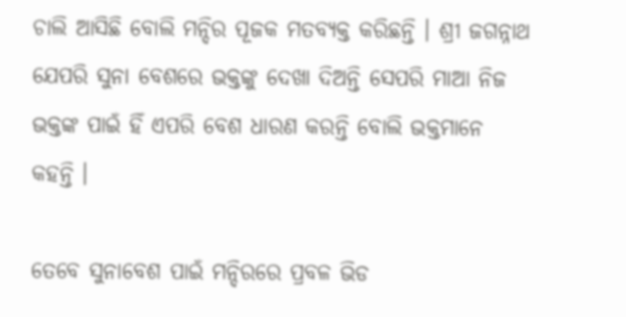ଚାଲି ଆସିଛି ବୋଲି ମନ୍ଦିର ପୂଜକ ମତବ୍ୟକ୍ତ କରିଛନ୍ତି । ଶ୍ରୀ ଜଗନ୍ନାଥ ଯେପରି ସୁନା ବେଶରେ ଭକ୍ତଙ୍କୁ ଦେଖା ଦିଅନ୍ତି ସେପରି ମାଆ ନିଜ ଭକ୍ତଙ୍କ ପାଇଁ ହିଁ ଏପରି ବେଶ ଧାରଣ କରନ୍ତି ବୋଲି ଭକ୍ତମାନେ କହନ୍ତି ।

ତେବେ ସୁନାବେଶ ପାଇଁ ମନ୍ଦିରରେ ପ୍ରବଳ ଭିଡ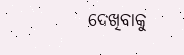ଦେଖିବାକୁ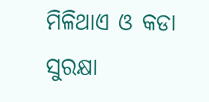ମିଳିଥାଏ ଓ କଡା ସୁରକ୍ଷା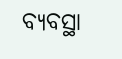ବ୍ୟବସ୍ଥା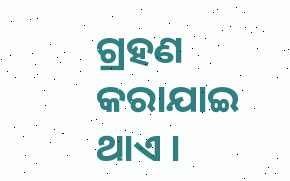ଗ୍ରହଣ କରାଯାଇ ଥାଏ ।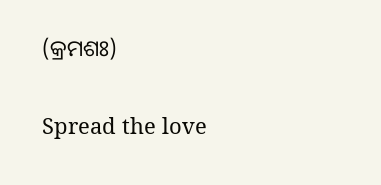(କ୍ରମଶଃ)

Spread the love